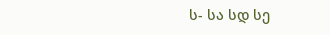ს- სა სდ სე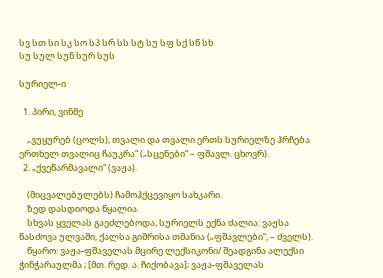სვ სთ სი სკ სო სპ სრ სს სტ სუ სფ სქ სწ სხ
სუ სულ სუნ სურ სუს

სურიელ-ი

  1. პირი, ვინმე

    „ვუყურებ (ცოლს), თვალი და თვალი ერთს სურიელზე ჰრჩება ერთხელ თვალიც ჩაუკრა“ („სცენები“ – ფშავლ. ცხოვრ).
  2. „ქვეწარმავალი“ (ვაჟა).

    (მიცვალებულებს) ჩამოჰქცევიყო სახკარი.
    ზედ დასდიოდა წყალია.
    სხვას ყველას გაეძლებოდა, სურიელს ექნა ძალია: ვაჟსა წასძოვა ულვაში, ქალსა გიშრისა თმანია („ფშავლები“, – ძველს).
    წყარო: ვაჟა-ფშაველას მცირე ლექსიკონი/ შეადგინა ალექსი ჭინჭარაულმა ; [მთ. რედ. ა. ჩიქობავა]; ვაჟა-ფშაველას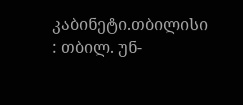კაბინეტი.თბილისი : თბილ. უნ-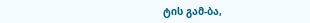ტის გამ-ბა,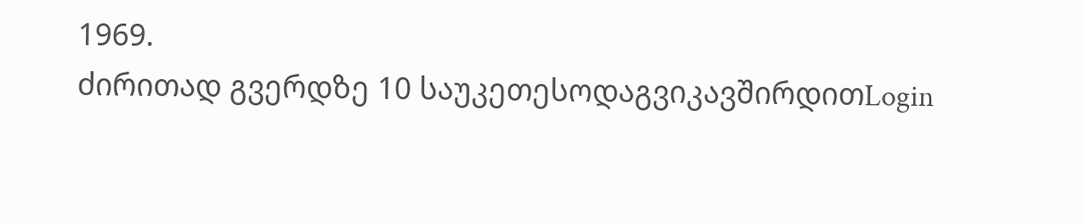1969.
ძირითად გვერდზე 10 საუკეთესოდაგვიკავშირდითLogin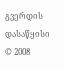გვერდის დასაწყისი
© 2008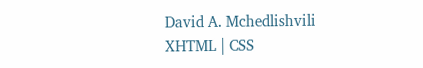David A. Mchedlishvili XHTML | CSS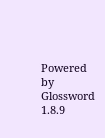Powered by Glossword 1.8.9